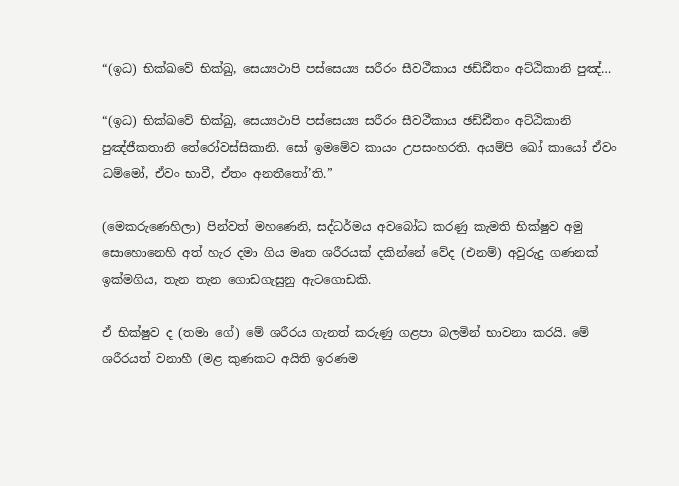“(ඉධ) භික්ඛවේ භික්ඛු, සෙය්‍යථාපි පස්සෙය්‍ය සරීරං සීවථීකාය ඡඩ්ඪීතං අට්ඨිකානි පුඤ්…

“(ඉධ) භික්ඛවේ භික්ඛු, සෙය්‍යථාපි පස්සෙය්‍ය සරීරං සීවථීකාය ඡඩ්ඪීතං අට්ඨිකානි පුඤ්ජීකතානි තේරෝවස්සිකානි. සෝ ඉමමේව කායං උපසංහරති. අයම්පි ඛෝ කායෝ ඒවං ධම්මෝ, ඒවං භාවී, ඒතං අනතීතෝ’ති.”

(මෙකරුණෙහිලා) පින්වත් මහණෙනි, සද්ධර්මය අවබෝධ කරණු කැමති භික්ෂුව අමු සොහොනෙහි අත් හැර දමා ගිය මෘත ශරීරයක් දකින්නේ වේද (එනම්) අවුරුදු ගණනක් ඉක්මගිය, තැන තැන ගොඩගැසුනු ඇටගොඩකි.

ඒ භික්ෂුව ද (තමා ගේ) මේ ශරීරය ගැනත් කරුණු ගළපා බලමින් භාවනා කරයි. මේ ශරීරයත් වනාහී (මළ කුණකට අයිති ඉරණම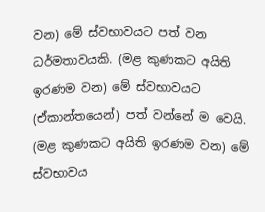වන) මේ ස්වභාවයට පත් වන ධර්මතාවයකි. (මළ කුණකට අයිති ඉරණම වන) මේ ස්වභාවයට (ඒකාන්තයෙන්) පත් වන්නේ ම වෙයි. (මළ කුණකට අයිති ඉරණම වන) මේ ස්වභාවය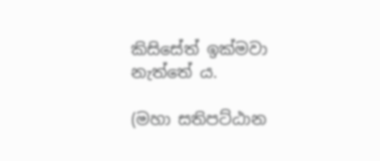කිසිසේත් ඉක්මවා නැත්තේ ය.

(මහා සතිපට්ඨාන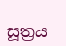සූත්‍රය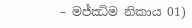– මජ්ඣිම නිකාය 01)